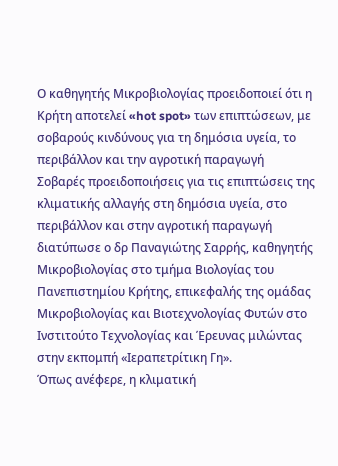Ο καθηγητής Μικροβιολογίας προειδοποιεί ότι η Κρήτη αποτελεί «hot spot» των επιπτώσεων, με σοβαρούς κινδύνους για τη δημόσια υγεία, το περιβάλλον και την αγροτική παραγωγή
Σοβαρές προειδοποιήσεις για τις επιπτώσεις της κλιματικής αλλαγής στη δημόσια υγεία, στο περιβάλλον και στην αγροτική παραγωγή διατύπωσε ο δρ Παναγιώτης Σαρρής, καθηγητής Μικροβιολογίας στο τμήμα Βιολογίας του Πανεπιστημίου Κρήτης, επικεφαλής της ομάδας Μικροβιολογίας και Βιοτεχνολογίας Φυτών στο Ινστιτούτο Τεχνολογίας και Έρευνας μιλώντας στην εκπομπή «Ιεραπετρίτικη Γη».
Όπως ανέφερε, η κλιματική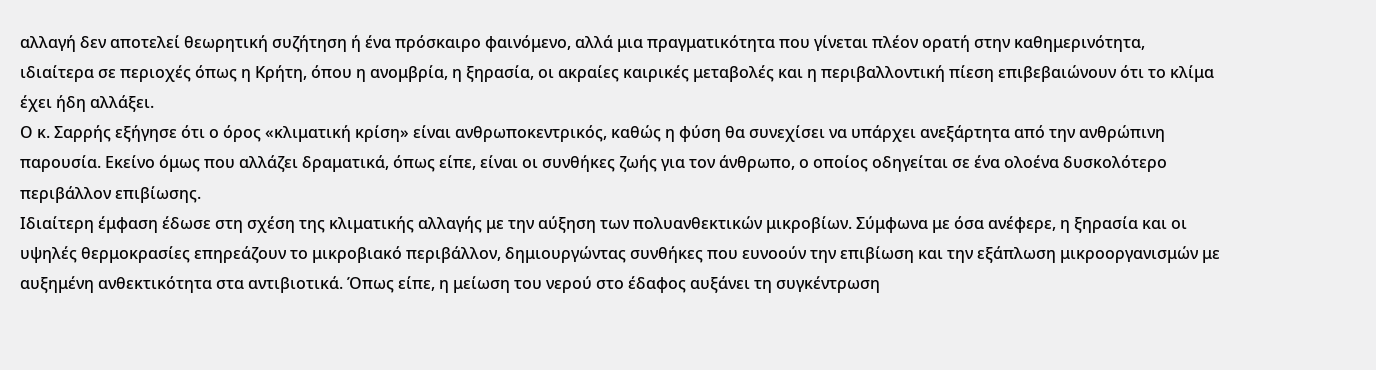αλλαγή δεν αποτελεί θεωρητική συζήτηση ή ένα πρόσκαιρο φαινόμενο, αλλά μια πραγματικότητα που γίνεται πλέον ορατή στην καθημερινότητα, ιδιαίτερα σε περιοχές όπως η Κρήτη, όπου η ανομβρία, η ξηρασία, οι ακραίες καιρικές μεταβολές και η περιβαλλοντική πίεση επιβεβαιώνουν ότι το κλίμα έχει ήδη αλλάξει.
Ο κ. Σαρρής εξήγησε ότι ο όρος «κλιματική κρίση» είναι ανθρωποκεντρικός, καθώς η φύση θα συνεχίσει να υπάρχει ανεξάρτητα από την ανθρώπινη παρουσία. Εκείνο όμως που αλλάζει δραματικά, όπως είπε, είναι οι συνθήκες ζωής για τον άνθρωπο, ο οποίος οδηγείται σε ένα ολοένα δυσκολότερο περιβάλλον επιβίωσης.
Ιδιαίτερη έμφαση έδωσε στη σχέση της κλιματικής αλλαγής με την αύξηση των πολυανθεκτικών μικροβίων. Σύμφωνα με όσα ανέφερε, η ξηρασία και οι υψηλές θερμοκρασίες επηρεάζουν το μικροβιακό περιβάλλον, δημιουργώντας συνθήκες που ευνοούν την επιβίωση και την εξάπλωση μικροοργανισμών με αυξημένη ανθεκτικότητα στα αντιβιοτικά. Όπως είπε, η μείωση του νερού στο έδαφος αυξάνει τη συγκέντρωση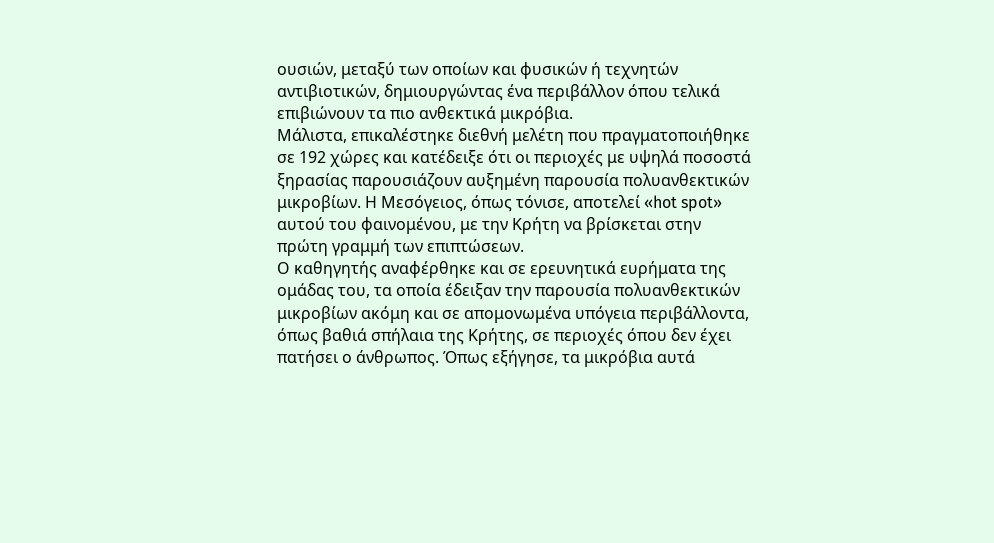ουσιών, μεταξύ των οποίων και φυσικών ή τεχνητών αντιβιοτικών, δημιουργώντας ένα περιβάλλον όπου τελικά επιβιώνουν τα πιο ανθεκτικά μικρόβια.
Μάλιστα, επικαλέστηκε διεθνή μελέτη που πραγματοποιήθηκε σε 192 χώρες και κατέδειξε ότι οι περιοχές με υψηλά ποσοστά ξηρασίας παρουσιάζουν αυξημένη παρουσία πολυανθεκτικών μικροβίων. Η Μεσόγειος, όπως τόνισε, αποτελεί «hot spot» αυτού του φαινομένου, με την Κρήτη να βρίσκεται στην πρώτη γραμμή των επιπτώσεων.
Ο καθηγητής αναφέρθηκε και σε ερευνητικά ευρήματα της ομάδας του, τα οποία έδειξαν την παρουσία πολυανθεκτικών μικροβίων ακόμη και σε απομονωμένα υπόγεια περιβάλλοντα, όπως βαθιά σπήλαια της Κρήτης, σε περιοχές όπου δεν έχει πατήσει ο άνθρωπος. Όπως εξήγησε, τα μικρόβια αυτά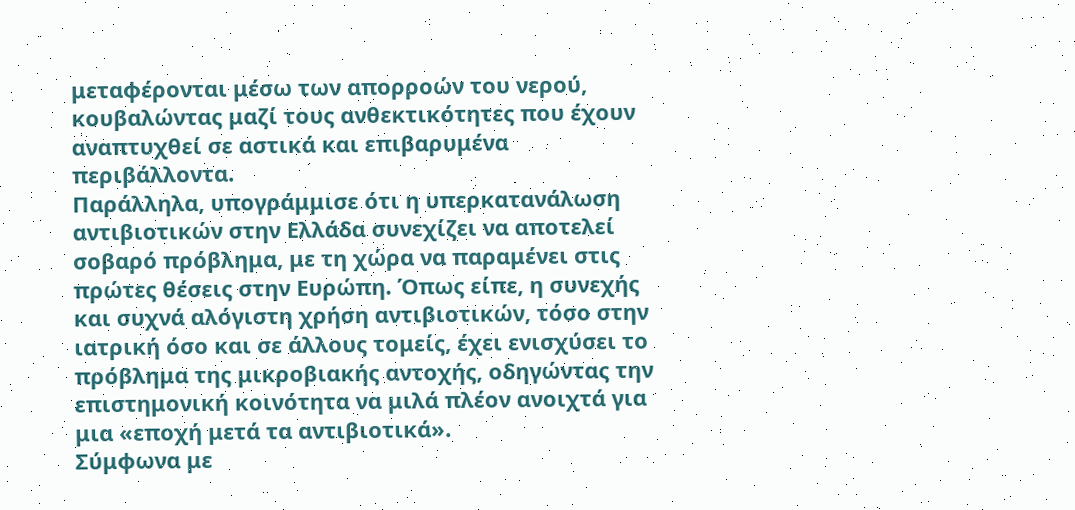μεταφέρονται μέσω των απορροών του νερού, κουβαλώντας μαζί τους ανθεκτικότητες που έχουν αναπτυχθεί σε αστικά και επιβαρυμένα περιβάλλοντα.
Παράλληλα, υπογράμμισε ότι η υπερκατανάλωση αντιβιοτικών στην Ελλάδα συνεχίζει να αποτελεί σοβαρό πρόβλημα, με τη χώρα να παραμένει στις πρώτες θέσεις στην Ευρώπη. Όπως είπε, η συνεχής και συχνά αλόγιστη χρήση αντιβιοτικών, τόσο στην ιατρική όσο και σε άλλους τομείς, έχει ενισχύσει το πρόβλημα της μικροβιακής αντοχής, οδηγώντας την επιστημονική κοινότητα να μιλά πλέον ανοιχτά για μια «εποχή μετά τα αντιβιοτικά».
Σύμφωνα με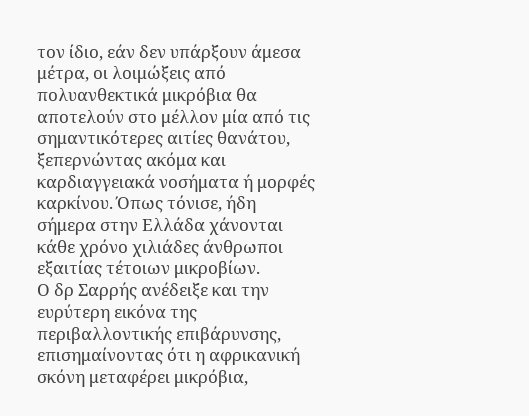τον ίδιο, εάν δεν υπάρξουν άμεσα μέτρα, οι λοιμώξεις από πολυανθεκτικά μικρόβια θα αποτελούν στο μέλλον μία από τις σημαντικότερες αιτίες θανάτου, ξεπερνώντας ακόμα και καρδιαγγειακά νοσήματα ή μορφές καρκίνου. Όπως τόνισε, ήδη σήμερα στην Ελλάδα χάνονται κάθε χρόνο χιλιάδες άνθρωποι εξαιτίας τέτοιων μικροβίων.
Ο δρ Σαρρής ανέδειξε και την ευρύτερη εικόνα της περιβαλλοντικής επιβάρυνσης, επισημαίνοντας ότι η αφρικανική σκόνη μεταφέρει μικρόβια,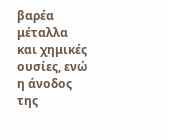βαρέα μέταλλα και χημικές ουσίες, ενώ η άνοδος της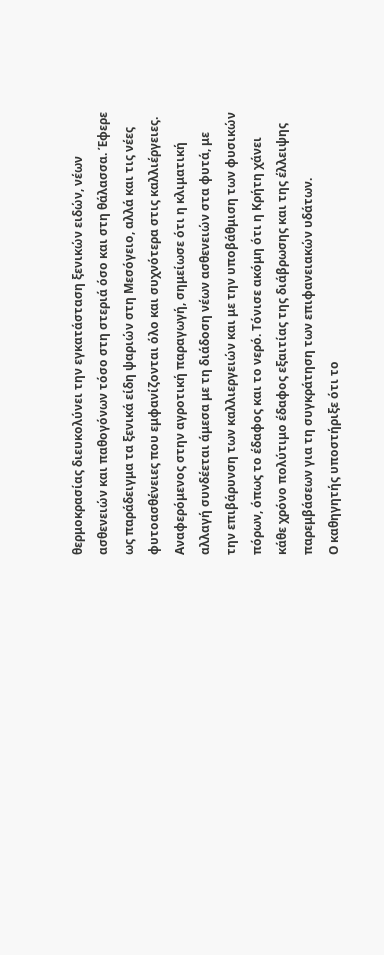θερμοκρασίας διευκολύνει την εγκατάσταση ξενικών ειδών, νέων ασθενειών και παθογόνων τόσο στη στεριά όσο και στη θάλασσα. Έφερε ως παράδειγμα τα ξενικά είδη ψαριών στη Μεσόγειο, αλλά και τις νέες φυτοασθένειες που εμφανίζονται όλο και συχνότερα στις καλλιέργειες.
Αναφερόμενος στην αγροτική παραγωγή, σημείωσε ότι η κλιματική αλλαγή συνδέεται άμεσα με τη διάδοση νέων ασθενειών στα φυτά, με την επιβάρυνση των καλλιεργειών και με την υποβάθμιση των φυσικών πόρων, όπως το έδαφος και το νερό. Τόνισε ακόμη ότι η Κρήτη χάνει κάθε χρόνο πολύτιμο έδαφος εξαιτίας της διάβρωσης και της έλλειψης παρεμβάσεων για τη συγκράτηση των επιφανειακών υδάτων.
Ο καθηγητής υποστήριξε ότι το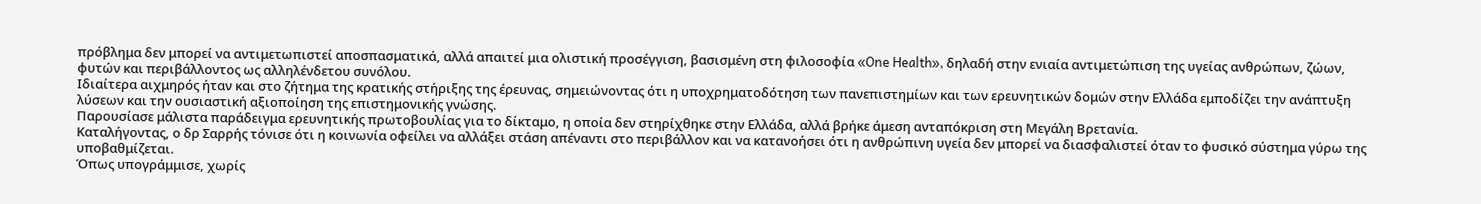πρόβλημα δεν μπορεί να αντιμετωπιστεί αποσπασματικά, αλλά απαιτεί μια ολιστική προσέγγιση, βασισμένη στη φιλοσοφία «One Health», δηλαδή στην ενιαία αντιμετώπιση της υγείας ανθρώπων, ζώων, φυτών και περιβάλλοντος ως αλληλένδετου συνόλου.
Ιδιαίτερα αιχμηρός ήταν και στο ζήτημα της κρατικής στήριξης της έρευνας, σημειώνοντας ότι η υποχρηματοδότηση των πανεπιστημίων και των ερευνητικών δομών στην Ελλάδα εμποδίζει την ανάπτυξη λύσεων και την ουσιαστική αξιοποίηση της επιστημονικής γνώσης.
Παρουσίασε μάλιστα παράδειγμα ερευνητικής πρωτοβουλίας για το δίκταμο, η οποία δεν στηρίχθηκε στην Ελλάδα, αλλά βρήκε άμεση ανταπόκριση στη Μεγάλη Βρετανία.
Καταλήγοντας, ο δρ Σαρρής τόνισε ότι η κοινωνία οφείλει να αλλάξει στάση απέναντι στο περιβάλλον και να κατανοήσει ότι η ανθρώπινη υγεία δεν μπορεί να διασφαλιστεί όταν το φυσικό σύστημα γύρω της υποβαθμίζεται.
Όπως υπογράμμισε, χωρίς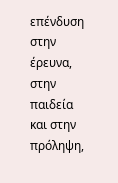επένδυση στην έρευνα, στην παιδεία και στην πρόληψη,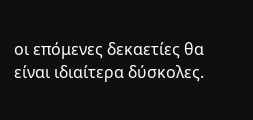οι επόμενες δεκαετίες θα είναι ιδιαίτερα δύσκολες.